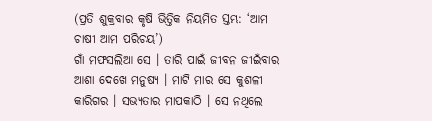(ପ୍ରତି ଶୁକ୍ରବାର କୃଷି ଭିତ୍ତିକ ନିୟମିତ ସ୍ତମ୍ଭ: ‘ଆମ ଚାଷୀ ଆମ ପରିଚୟ’)
ଗାଁ ମଫସଲିଆ ସେ । ତାରି ପାଇଁ ଜୀବନ ଜୀଇଁବାର ଆଶା ଦେଖେ ମନୁଷ୍ୟ । ମାଟି ମାର ସେ କୁଶଳୀ କାରିଗର । ସଭ୍ୟତାର ମାପକାଠି । ସେ ନଥିଲେ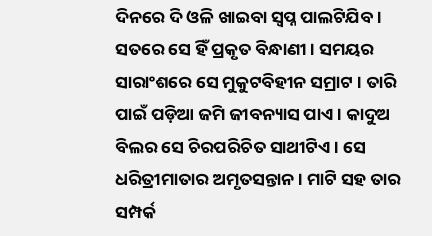ଦିନରେ ଦି ଓଳି ଖାଇବା ସ୍ୱପ୍ନ ପାଲଟିଯିବ । ସତରେ ସେ ହିଁ ପ୍ରକୃତ ବିନ୍ଧାଣୀ । ସମୟର ସାରାଂଶରେ ସେ ମୁକୁଟବିହୀନ ସମ୍ରାଟ । ତାରି ପାଇଁ ପଡ଼ିଆ ଜମି ଜୀବନ୍ୟାସ ପାଏ । କାଦୁଅ ବିଲର ସେ ଚିରପରିଚିତ ସାଥୀଟିଏ । ସେ ଧରିତ୍ରୀମାତାର ଅମୃତସନ୍ତାନ । ମାଟି ସହ ତାର ସମ୍ପର୍କ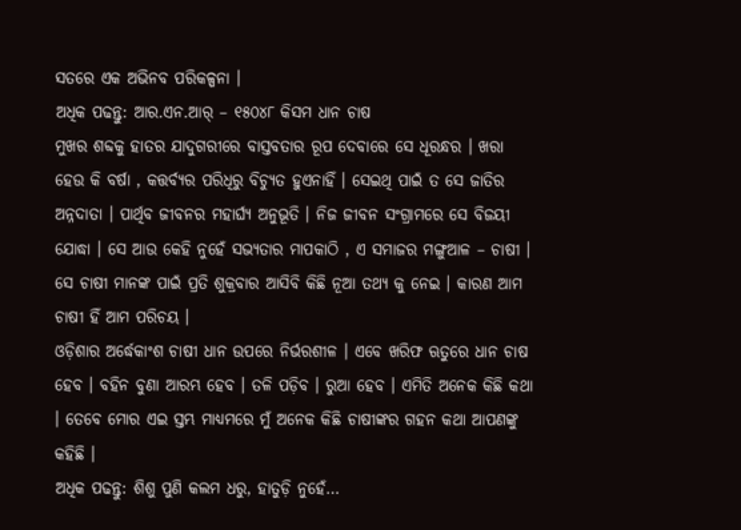ସତରେ ଏକ ଅଭିନବ ପରିକଳ୍ପନା ।
ଅଧିକ ପଢନ୍ତୁ: ଆର.ଏନ.ଆର୍ – ୧୫୦୪୮ କିସମ ଧାନ ଚାଷ
ମୁଖର ଶବ୍ଦକୁ ହାତର ଯାଦୁଗରୀରେ ବାସ୍ତବତାର ରୂପ ଦେବାରେ ସେ ଧୂରନ୍ଧର । ଖରା ହେଉ କି ବର୍ଷା , କତ୍ତର୍ବ୍ୟର ପରିଧିରୁ ବିଚ୍ୟୁତ ହୁଏନାହିଁ । ସେଇଥି ପାଇଁ ତ ସେ ଜାତିର ଅନ୍ନଦାତା । ପାର୍ଥିବ ଜୀବନର ମହାର୍ଘ୍ୟ ଅନୁଭୂତି । ନିଜ ଜୀବନ ସଂଗ୍ରାମରେ ସେ ବିଜୟୀ ଯୋଦ୍ଧା । ସେ ଆଉ କେହି ନୁହେଁ ସଭ୍ୟତାର ମାପକାଠି , ଏ ସମାଜର ମଙ୍ଗୁଆଳ – ଚାଷୀ । ସେ ଚାଷୀ ମାନଙ୍କ ପାଇଁ ପ୍ରତି ଶୁକ୍ରବାର ଆସିବି କିଛି ନୂଆ ତଥ୍ୟ କୁ ନେଇ । କାରଣ ଆମ ଚାଷୀ ହିଁ ଆମ ପରିଚୟ ।
ଓଡ଼ିଶାର ଅର୍ଦ୍ଧେକାଂଶ ଚାଷୀ ଧାନ ଉପରେ ନିର୍ଭରଶୀଳ । ଏବେ ଖରିଫ ଋତୁରେ ଧାନ ଚାଷ ହେବ । ବହିନ ବୁଣା ଆରମ୍ଭ ହେବ । ତଳି ପଡ଼ିବ । ରୁଆ ହେବ । ଏମିତି ଅନେକ କିଛି କଥା । ତେବେ ମୋର ଏଇ ସ୍ତମ୍ଭ ମାଧ୍ୟମରେ ମୁଁ ଅନେକ କିଛି ଚାଷୀଙ୍କର ଗହନ କଥା ଆପଣଙ୍କୁ କହିଛି ।
ଅଧିକ ପଢନ୍ତୁ: ଶିଶୁ ପୁଣି କଲମ ଧରୁ, ହାତୁଡ଼ି ନୁହେଁ…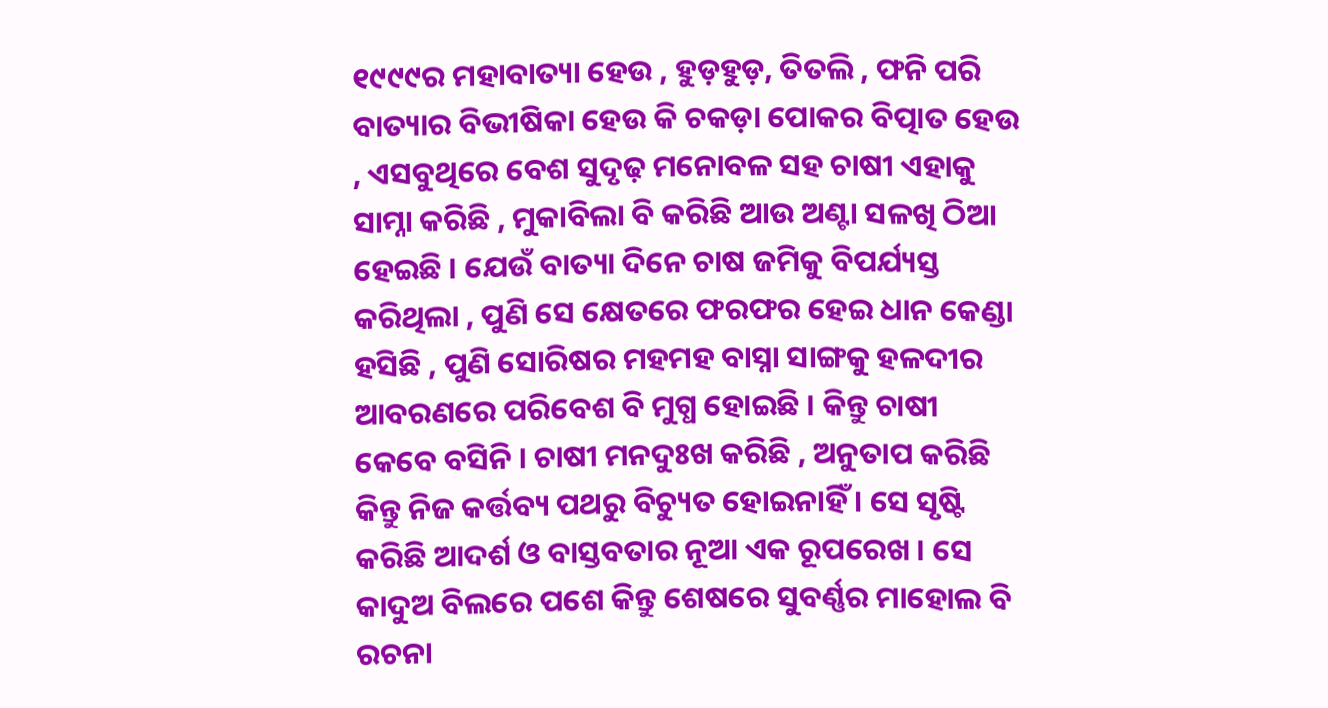୧୯୯୯ର ମହାବାତ୍ୟା ହେଉ , ହୁଡ଼ହୁଡ଼, ତିତଲି , ଫନି ପରି ବାତ୍ୟାର ବିଭୀଷିକା ହେଉ କି ଚକଡ଼ା ପୋକର ବିତ୍ପାତ ହେଉ , ଏସବୁଥିରେ ବେଶ ସୁଦୃଢ଼ ମନୋବଳ ସହ ଚାଷୀ ଏହାକୁ ସାମ୍ନା କରିଛି , ମୁକାବିଲା ବି କରିଛି ଆଉ ଅଣ୍ଟା ସଳଖି ଠିଆ ହେଇଛି । ଯେଉଁ ବାତ୍ୟା ଦିନେ ଚାଷ ଜମିକୁ ବିପର୍ଯ୍ୟସ୍ତ କରିଥିଲା , ପୁଣି ସେ କ୍ଷେତରେ ଫରଫର ହେଇ ଧାନ କେଣ୍ଡା ହସିଛି , ପୁଣି ସୋରିଷର ମହମହ ବାସ୍ନା ସାଙ୍ଗକୁ ହଳଦୀର ଆବରଣରେ ପରିବେଶ ବି ମୁଗ୍ଧ ହୋଇଛି । କିନ୍ତୁ ଚାଷୀ କେବେ ବସିନି । ଚାଷୀ ମନଦୁଃଖ କରିଛି , ଅନୁତାପ କରିଛି କିନ୍ତୁ ନିଜ କର୍ତ୍ତବ୍ୟ ପଥରୁ ବିଚ୍ୟୁତ ହୋଇନାହିଁ । ସେ ସୃଷ୍ଟି କରିଛି ଆଦର୍ଶ ଓ ବାସ୍ତବତାର ନୂଆ ଏକ ରୂପରେଖ । ସେ କାଦୁଅ ବିଲରେ ପଶେ କିନ୍ତୁ ଶେଷରେ ସୁବର୍ଣ୍ଣର ମାହୋଲ ବି ରଚନା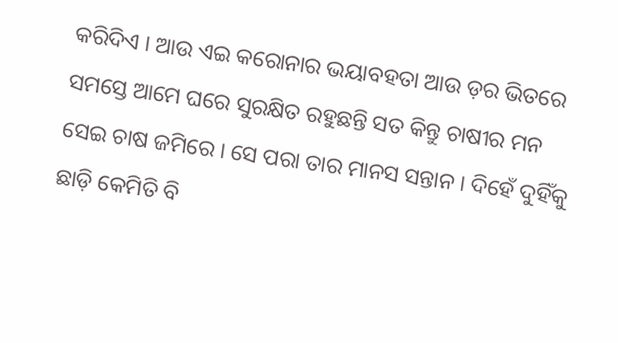କରିଦିଏ । ଆଉ ଏଇ କରୋନାର ଭୟାବହତା ଆଉ ଡ଼ର ଭିତରେ ସମସ୍ତେ ଆମେ ଘରେ ସୁରକ୍ଷିତ ରହୁଛନ୍ତି ସତ କିନ୍ତୁ ଚାଷୀର ମନ ସେଇ ଚାଷ ଜମିରେ । ସେ ପରା ତାର ମାନସ ସନ୍ତାନ । ଦିହେଁ ଦୁହିଁକୁ ଛାଡ଼ି କେମିତି ବି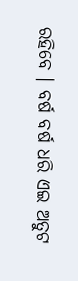ରହିବେ । ବର୍ଷ ବର୍ଷ ଧରି ଏଇ ଅତୁଟ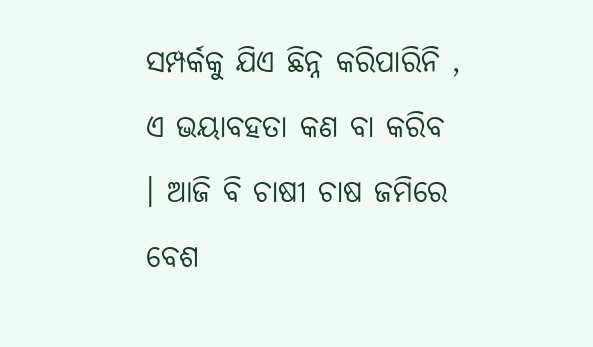ସମ୍ପର୍କକୁ ଯିଏ ଛିନ୍ନ କରିପାରିନି , ଏ ଭୟାବହତା କଣ ବା କରିବ । ଆଜି ବି ଚାଷୀ ଚାଷ ଜମିରେ ବେଶ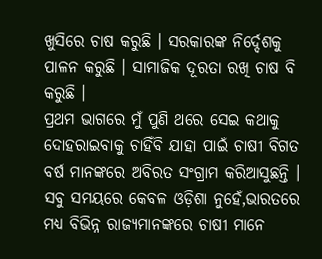ଖୁସିରେ ଚାଷ କରୁଛି । ସରକାରଙ୍କ ନିର୍ଦ୍ଦେଶକୁ ପାଳନ କରୁଛି । ସାମାଜିକ ଦୂରତା ରଖି ଚାଷ ବି କରୁଛି ।
ପ୍ରଥମ ଭାଗରେ ମୁଁ ପୁଣି ଥରେ ସେଇ କଥାକୁ ଦୋହରାଇବାକୁ ଚାହିଁବି ଯାହା ପାଇଁ ଚାଷୀ ବିଗତ ବର୍ଷ ମାନଙ୍କରେ ଅବିରତ ସଂଗ୍ରାମ କରିଆସୁଛନ୍ତି । ସବୁ ସମୟରେ କେବଳ ଓଡ଼ିଶା ନୁହେଁ,ଭାରତରେ ମଧ୍ୟ ବିଭିନ୍ନ ରାଜ୍ୟମାନଙ୍କରେ ଚାଷୀ ମାନେ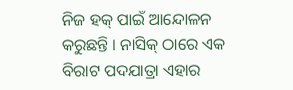ନିଜ ହକ୍ ପାଇଁ ଆନ୍ଦୋଳନ କରୁଛନ୍ତି । ନାସିକ୍ ଠାରେ ଏକ ବିରାଟ ପଦଯାତ୍ରା ଏହାର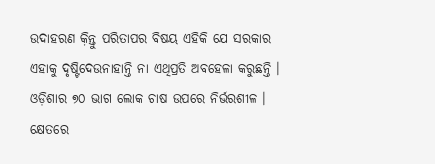ଉଦାହରଣ କ଼ିନ୍ତୁ ପରିତାପର ବିଷୟ ଏହିକି ଯେ ସରକାର ଏହାକୁ ଦୃଷ୍ଟିଦେଉନାହାନ୍ତି ନା ଏଥିପ୍ରତି ଅବହେଳା କରୁଛନ୍ତି ।
ଓଡ଼ିଶାର ୭୦ ଭାଗ ଲୋକ ଚାଷ ଉପରେ ନିର୍ଭରଶୀଳ । କ୍ଷେତରେ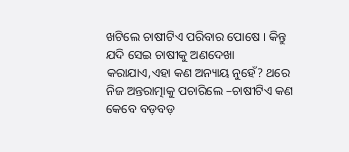ଖଟିଲେ ଚାଷୀଟିଏ ପରିବାର ପୋଷେ । କିନ୍ତୁ ଯଦି ସେଇ ଚାଷୀକୁ ଅଣଦେଖା କରାଯାଏ,ଏହା କଣ ଅନ୍ୟାୟ ନୁହେଁ? ଥରେ ନିଜ ଅନ୍ତରାତ୍ମାକୁ ପଚାରିଲେ –ଚାଷୀଟିଏ କଣ କେବେ ବଡ଼ବଡ଼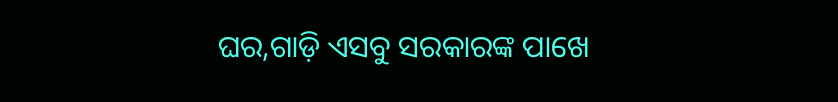ଘର,ଗାଡ଼ି ଏସବୁ ସରକାରଙ୍କ ପାଖେ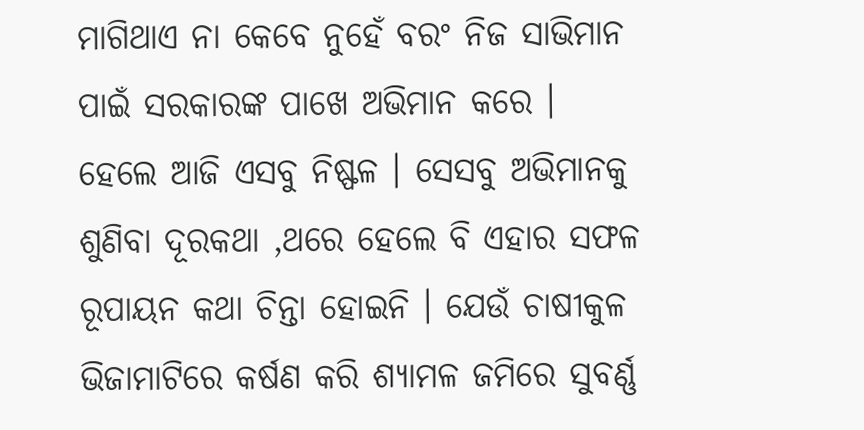ମାଗିଥାଏ ନା କେବେ ନୁହେଁ ବରଂ ନିଜ ସାଭିମାନ ପାଇଁ ସରକାରଙ୍କ ପାଖେ ଅଭିମାନ କରେ । ହେଲେ ଆଜି ଏସବୁ ନିଷ୍ଫଳ । ସେସବୁ ଅଭିମାନକୁ ଶୁଣିବା ଦୂରକଥା ,ଥରେ ହେଲେ ବି ଏହାର ସଫଳ ରୂପାୟନ କଥା ଚିନ୍ତା ହୋଇନି । ଯେଉଁ ଚାଷୀକୁଳ ଭିଜାମାଟିରେ କର୍ଷଣ କରି ଶ୍ୟାମଳ ଜମିରେ ସୁବର୍ଣ୍ଣ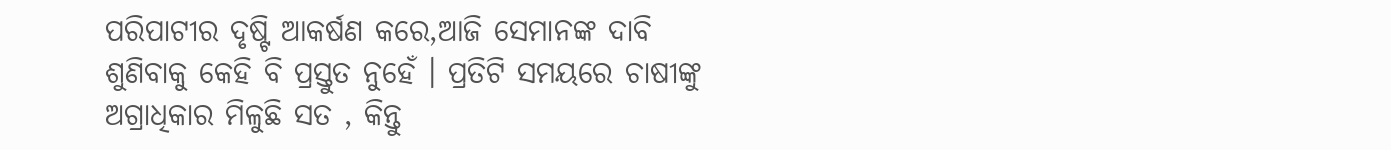ପରିପାଟୀର ଦୃଷ୍ଟି ଆକର୍ଷଣ କରେ,ଆଜି ସେମାନଙ୍କ ଦାବି ଶୁଣିବାକୁ କେହି ବି ପ୍ରସ୍ତୁତ ନୁହେଁ । ପ୍ରତିଟି ସମୟରେ ଚାଷୀଙ୍କୁ ଅଗ୍ରାଧିକାର ମିଳୁଛି ସତ , କିନ୍ତୁ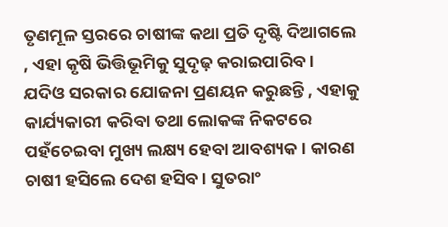ତୃଣମୂଳ ସ୍ତରରେ ଚାଷୀଙ୍କ କଥା ପ୍ରତି ଦୃଷ୍ଟି ଦିଆଗଲେ , ଏହା କୃଷି ଭିତ୍ତିଭୂମିକୁ ସୁଦୃଢ଼ କରାଇପାରିବ ।
ଯଦିଓ ସରକାର ଯୋଜନା ପ୍ରଣୟନ କରୁଛନ୍ତି , ଏହାକୁ କାର୍ଯ୍ୟକାରୀ କରିବା ତଥା ଲୋକଙ୍କ ନିକଟରେ ପହଁଚେଇବା ମୁଖ୍ୟ ଲକ୍ଷ୍ୟ ହେବା ଆବଶ୍ୟକ । କାରଣ ଚାଷୀ ହସିଲେ ଦେଶ ହସିବ । ସୁତରାଂ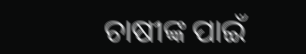ଚାଷୀଙ୍କ ପାଇଁ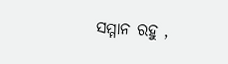ସମ୍ମାନ ରହୁ ,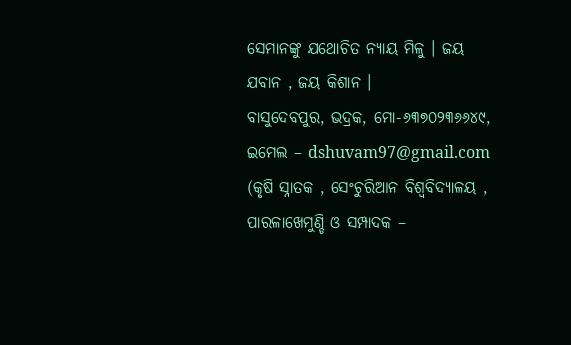ସେମାନଙ୍କୁ ଯଥୋଚିତ ନ୍ୟାୟ ମିଳୁ । ଜୟ ଯବାନ , ଜୟ କିଶାନ ।
ବାସୁଦେବପୁର, ଭଦ୍ରକ, ମୋ-୬୩୭୦୨୩୬୬୪୯, ଇମେଲ – dshuvam97@gmail.com
(କୃଷି ସ୍ନାତକ , ସେଂଚୁରିଆନ ବିଶ୍ୱବିଦ୍ୟାଳୟ , ପାରଳାଖେମୁଣ୍ଡି ଓ ସମ୍ପାଦକ –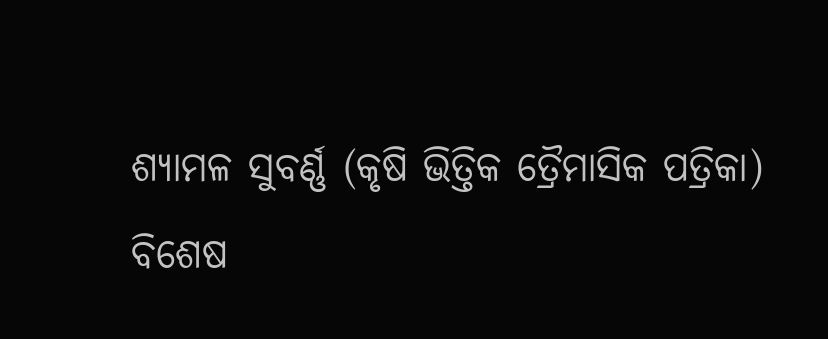ଶ୍ୟାମଳ ସୁବର୍ଣ୍ଣ (କୃଷି ଭିତ୍ତିକ ତ୍ରୈମାସିକ ପତ୍ରିକା)
ବିଶେଷ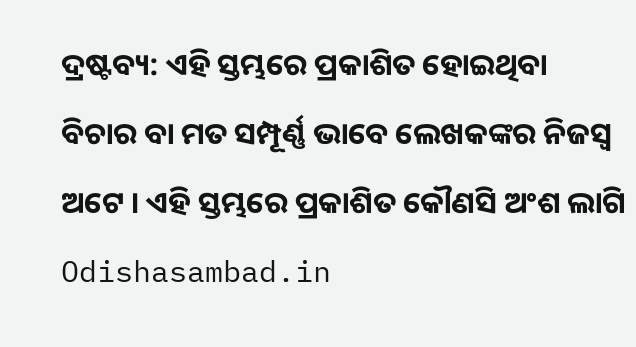ଦ୍ରଷ୍ଟବ୍ୟ: ଏହି ସ୍ତମ୍ଭରେ ପ୍ରକାଶିତ ହୋଇଥିବା ବିଚାର ବା ମତ ସମ୍ପୂର୍ଣ୍ଣ ଭାବେ ଲେଖକଙ୍କର ନିଜସ୍ୱ ଅଟେ । ଏହି ସ୍ତମ୍ଭରେ ପ୍ରକାଶିତ କୌଣସି ଅଂଶ ଲାଗି Odishasambad.in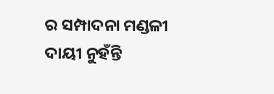ର ସମ୍ପାଦନା ମଣ୍ଡଳୀ ଦାୟୀ ନୁହଁନ୍ତି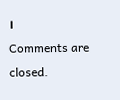।
Comments are closed.